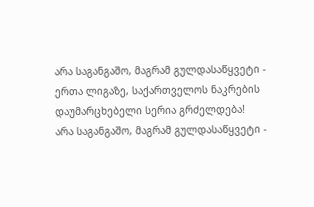არა საგანგაშო, მაგრამ გულდასაწყვეტი - ერთა ლიგაზე, საქართველოს ნაკრების დაუმარცხებელი სერია გრძელდება!
არა საგანგაშო, მაგრამ გულდასაწყვეტი -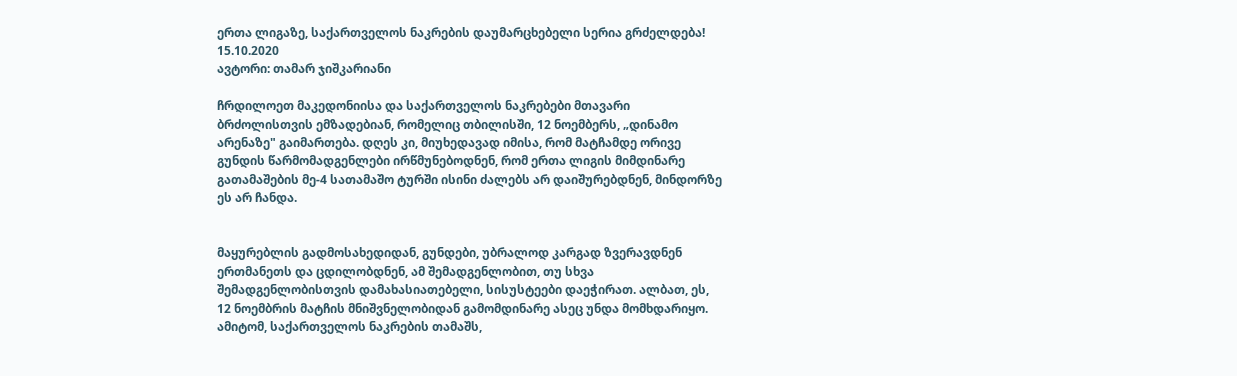ერთა ლიგაზე, საქართველოს ნაკრების დაუმარცხებელი სერია გრძელდება!
15.10.2020
ავტორი: თამარ ჯიშკარიანი

ჩრდილოეთ მაკედონიისა და საქართველოს ნაკრებები მთავარი ბრძოლისთვის ემზადებიან, რომელიც თბილისში, 12 ნოემბერს, „დინამო არენაზე" გაიმართება. დღეს კი, მიუხედავად იმისა, რომ მატჩამდე ორივე გუნდის წარმომადგენლები ირწმუნებოდნენ, რომ ერთა ლიგის მიმდინარე გათამაშების მე-4 სათამაშო ტურში ისინი ძალებს არ დაიშურებდნენ, მინდორზე ეს არ ჩანდა.


მაყურებლის გადმოსახედიდან, გუნდები, უბრალოდ კარგად ზვერავდნენ ერთმანეთს და ცდილობდნენ, ამ შემადგენლობით, თუ სხვა შემადგენლობისთვის დამახასიათებელი, სისუსტეები დაეჭირათ. ალბათ, ეს, 12 ნოემბრის მატჩის მნიშვნელობიდან გამომდინარე ასეც უნდა მომხდარიყო. ამიტომ, საქართველოს ნაკრების თამაშს,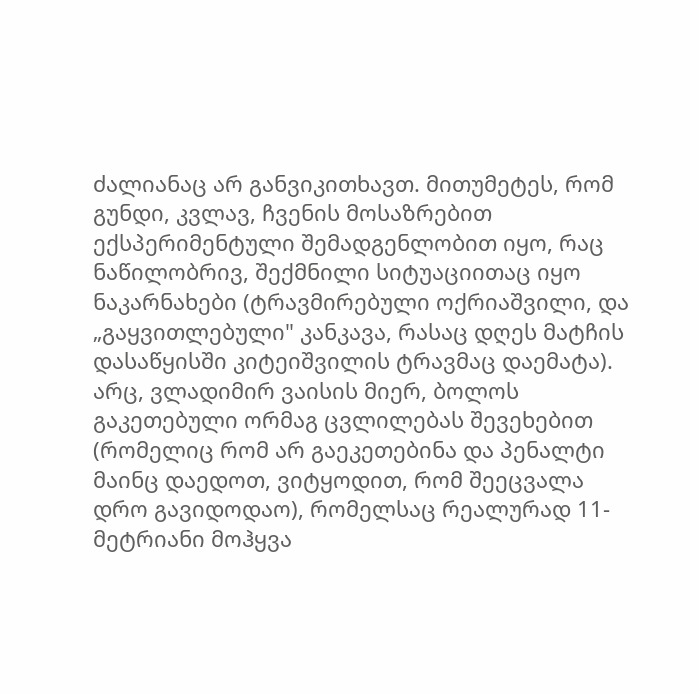ძალიანაც არ განვიკითხავთ. მითუმეტეს, რომ გუნდი, კვლავ, ჩვენის მოსაზრებით ექსპერიმენტული შემადგენლობით იყო, რაც ნაწილობრივ, შექმნილი სიტუაციითაც იყო ნაკარნახები (ტრავმირებული ოქრიაშვილი, და „გაყვითლებული" კანკავა, რასაც დღეს მატჩის დასაწყისში კიტეიშვილის ტრავმაც დაემატა). არც, ვლადიმირ ვაისის მიერ, ბოლოს გაკეთებული ორმაგ ცვლილებას შევეხებით (რომელიც რომ არ გაეკეთებინა და პენალტი მაინც დაედოთ, ვიტყოდით, რომ შეეცვალა დრო გავიდოდაო), რომელსაც რეალურად 11-მეტრიანი მოჰყვა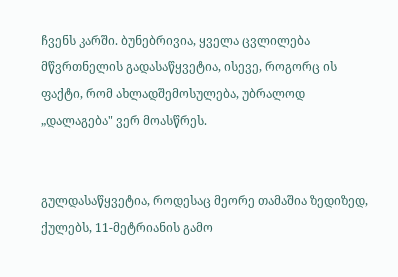ჩვენს კარში. ბუნებრივია, ყველა ცვლილება მწვრთნელის გადასაწყვეტია, ისევე, როგორც ის ფაქტი, რომ ახლადშემოსულება, უბრალოდ „დალაგება" ვერ მოასწრეს.


გულდასაწყვეტია, როდესაც მეორე თამაშია ზედიზედ, ქულებს, 11-მეტრიანის გამო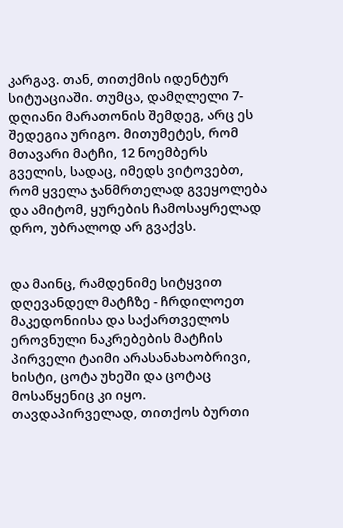კარგავ. თან, თითქმის იდენტურ სიტუაციაში. თუმცა, დამღლელი 7-დღიანი მარათონის შემდეგ, არც ეს შედეგია ურიგო. მითუმეტეს, რომ მთავარი მატჩი, 12 ნოემბერს გველის, სადაც, იმედს ვიტოვებთ, რომ ყველა ჯანმრთელად გვეყოლება და ამიტომ, ყურების ჩამოსაყრელად დრო, უბრალოდ არ გვაქვს.


და მაინც, რამდენიმე სიტყვით დღევანდელ მატჩზე - ჩრდილოეთ მაკედონიისა და საქართველოს ეროვნული ნაკრებების მატჩის პირველი ტაიმი არასანახაობრივი, ხისტი, ცოტა უხეში და ცოტაც მოსაწყენიც კი იყო. თავდაპირველად, თითქოს ბურთი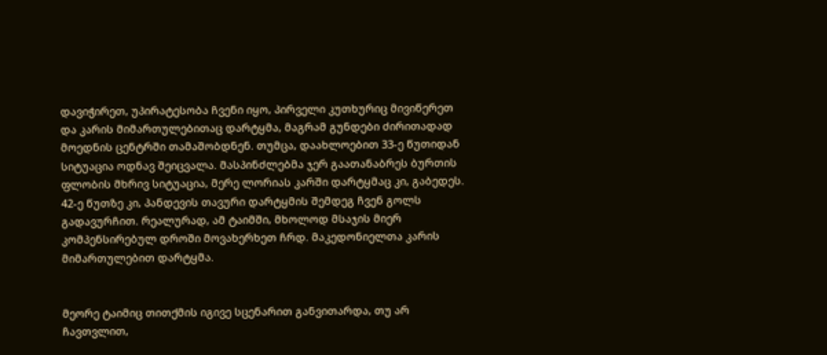დავიჭირეთ, უპირატესობა ჩვენი იყო, პირველი კუთხურიც მივიწერეთ და კარის მიმართულებითაც დარტყმა, მაგრამ გუნდები ძირითადად მოედნის ცენტრში თამაშობდნენ. თუმცა, დაახლოებით 33-ე წუთიდან სიტუაცია ოდნავ შეიცვალა. მასპინძლებმა ჯერ გაათანაბრეს ბურთის ფლობის მხრივ სიტუაცია, მერე ლორიას კარში დარტყმაც კი, გაბედეს. 42-ე წუთზე კი, პანდევის თავური დარტყმის შემდეგ ჩვენ გოლს გადავურჩით. რეალურად, ამ ტაიმში, მხოლოდ მსაჯის მიერ კომპენსირებულ დროში მოვახერხეთ ჩრდ. მაკედონიელთა კარის მიმართულებით დარტყმა.


მეორე ტაიმიც თითქმის იგივე სცენარით განვითარდა, თუ არ ჩავთვლით,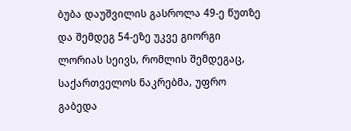ბუბა დაუშვილის გასროლა 49-ე წუთზე და შემდეგ 54-ეზე უკვე გიორგი ლორიას სეივს, რომლის შემდეგაც, საქართველოს ნაკრებმა, უფრო გაბედა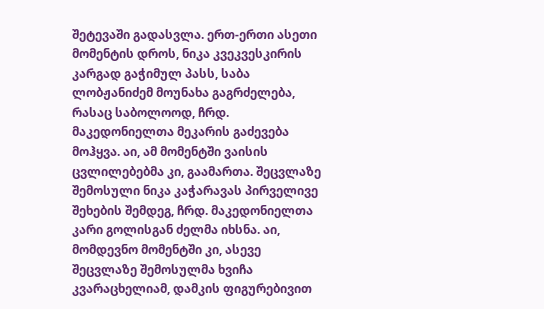შეტევაში გადასვლა. ერთ-ერთი ასეთი მომენტის დროს, ნიკა კვეკვესკირის კარგად გაჭიმულ პასს, საბა ლობჟანიძემ მოუნახა გაგრძელება, რასაც საბოლოოდ, ჩრდ. მაკედონიელთა მეკარის გაძევება მოჰყვა. აი, ამ მომენტში ვაისის ცვლილებებმა კი, გაამართა. შეცვლაზე შემოსული ნიკა კაჭარავას პირველივე შეხების შემდეგ, ჩრდ. მაკედონიელთა კარი გოლისგან ძელმა იხსნა. აი, მომდევნო მომენტში კი, ასევე შეცვლაზე შემოსულმა ხვიჩა კვარაცხელიამ, დამკის ფიგურებივით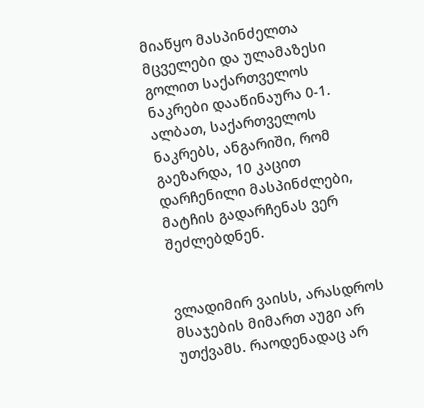მიაწყო მასპინძელთა მცველები და ულამაზესი გოლით საქართველოს ნაკრები დააწინაურა 0-1. ალბათ, საქართველოს ნაკრებს, ანგარიში, რომ გაეზარდა, 10 კაცით დარჩენილი მასპინძლები, მატჩის გადარჩენას ვერ შეძლებდნენ.


ვლადიმირ ვაისს, არასდროს მსაჯების მიმართ აუგი არ უთქვამს. რაოდენადაც არ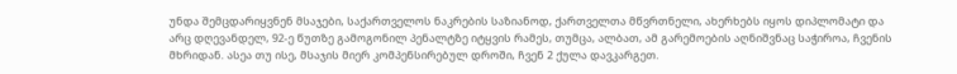უნდა შემცდარიყვნენ მსაჯები, საქართველოს ნაკრების საზიანოდ, ქართველთა მწვრთნელი, ახერხებს იყოს დიპლომატი და არც დღევანდელ, 92-ე წუთზე გამოგონილ პენალტზე იტყვის რამეს, თუმცა, ალბათ, ამ გარემოების აღნიშვნაც საჭიროა, ჩვენის მხრიდან. ასეა თუ ისე, მსაჯის მიერ კომპენსირებულ დროში, ჩვენ 2 ქულა დავკარგეთ.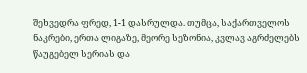შეხვედრა ფრედ, 1-1 დასრულდა. თუმცა, საქართველოს ნაკრები, ერთა ლიგაზე, მეორე სეზონია, კვლავ აგრძელებს წაუგებელ სერიას და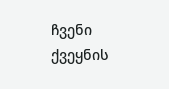ჩვენი ქვეყნის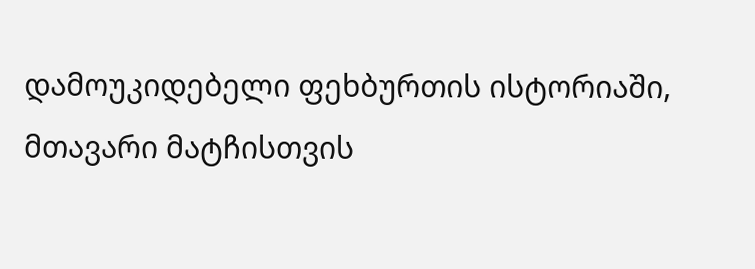დამოუკიდებელი ფეხბურთის ისტორიაში, მთავარი მატჩისთვის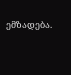ემზადება.